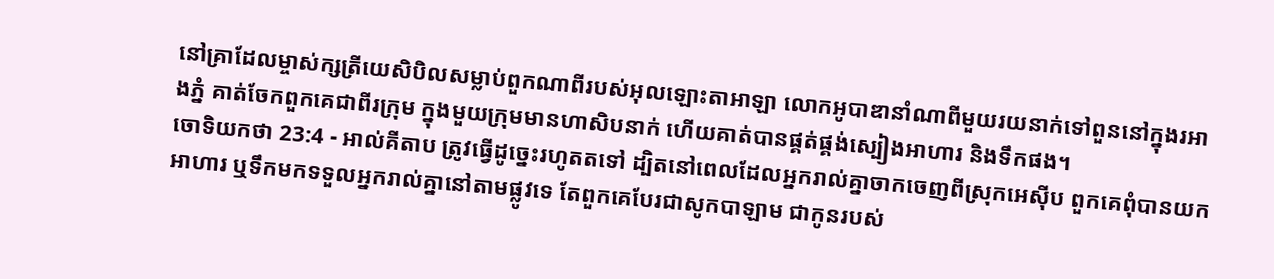នៅគ្រាដែលម្ចាស់ក្សត្រីយេសិបិលសម្លាប់ពួកណាពីរបស់អុលឡោះតាអាឡា លោកអូបាឌានាំណាពីមួយរយនាក់ទៅពួននៅក្នុងរអាងភ្នំ គាត់ចែកពួកគេជាពីរក្រុម ក្នុងមួយក្រុមមានហាសិបនាក់ ហើយគាត់បានផ្គត់ផ្គង់ស្បៀងអាហារ និងទឹកផង។
ចោទិយកថា 23:4 - អាល់គីតាប ត្រូវធ្វើដូច្នេះរហូតតទៅ ដ្បិតនៅពេលដែលអ្នករាល់គ្នាចាកចេញពីស្រុកអេស៊ីប ពួកគេពុំបានយកអាហារ ឬទឹកមកទទួលអ្នករាល់គ្នានៅតាមផ្លូវទេ តែពួកគេបែរជាសូកបាឡាម ជាកូនរបស់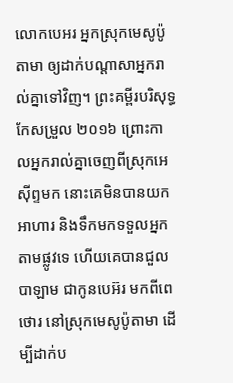លោកបេអរ អ្នកស្រុកមេសូប៉ូតាមា ឲ្យដាក់បណ្តាសាអ្នករាល់គ្នាទៅវិញ។ ព្រះគម្ពីរបរិសុទ្ធកែសម្រួល ២០១៦ ព្រោះកាលអ្នករាល់គ្នាចេញពីស្រុកអេស៊ីព្ទមក នោះគេមិនបានយកអាហារ និងទឹកមកទទួលអ្នកតាមផ្លូវទេ ហើយគេបានជួលបាឡាម ជាកូនបេអ៊រ មកពីពេថោរ នៅស្រុកមេសូប៉ូតាមា ដើម្បីដាក់ប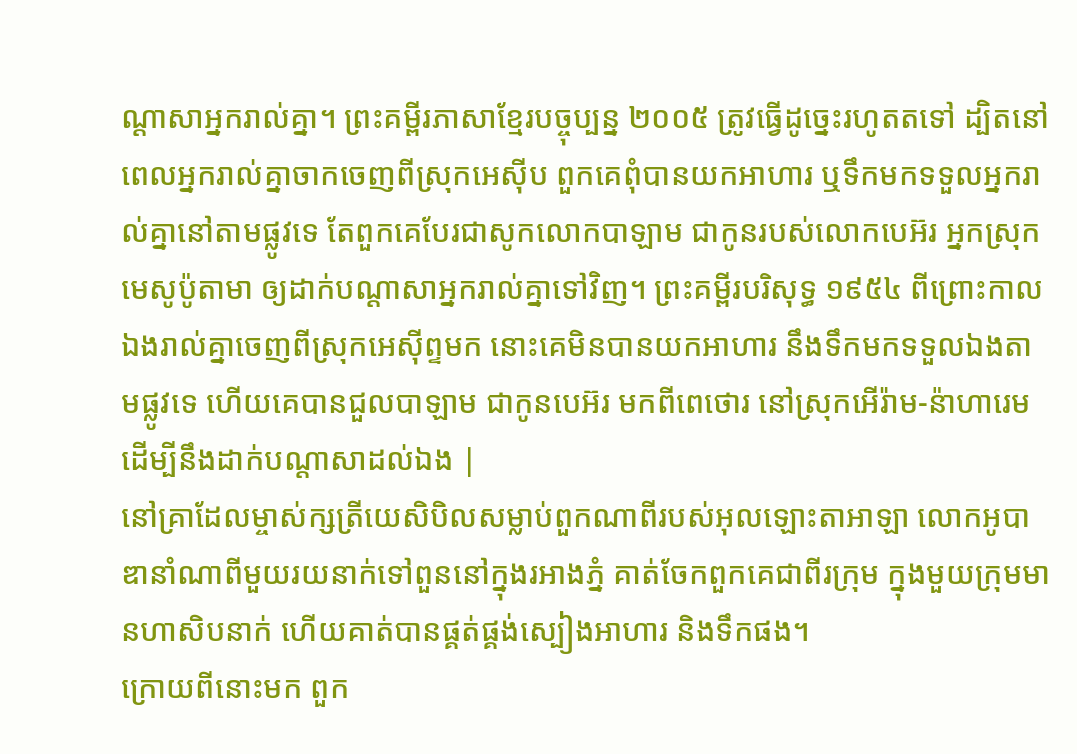ណ្ដាសាអ្នករាល់គ្នា។ ព្រះគម្ពីរភាសាខ្មែរបច្ចុប្បន្ន ២០០៥ ត្រូវធ្វើដូច្នេះរហូតតទៅ ដ្បិតនៅពេលអ្នករាល់គ្នាចាកចេញពីស្រុកអេស៊ីប ពួកគេពុំបានយកអាហារ ឬទឹកមកទទួលអ្នករាល់គ្នានៅតាមផ្លូវទេ តែពួកគេបែរជាសូកលោកបាឡាម ជាកូនរបស់លោកបេអ៊រ អ្នកស្រុកមេសូប៉ូតាមា ឲ្យដាក់បណ្ដាសាអ្នករាល់គ្នាទៅវិញ។ ព្រះគម្ពីរបរិសុទ្ធ ១៩៥៤ ពីព្រោះកាលឯងរាល់គ្នាចេញពីស្រុកអេស៊ីព្ទមក នោះគេមិនបានយកអាហារ នឹងទឹកមកទទួលឯងតាមផ្លូវទេ ហើយគេបានជួលបាឡាម ជាកូនបេអ៊រ មកពីពេថោរ នៅស្រុកអើរ៉ាម-ន៉ាហារេម ដើម្បីនឹងដាក់បណ្តាសាដល់ឯង |
នៅគ្រាដែលម្ចាស់ក្សត្រីយេសិបិលសម្លាប់ពួកណាពីរបស់អុលឡោះតាអាឡា លោកអូបាឌានាំណាពីមួយរយនាក់ទៅពួននៅក្នុងរអាងភ្នំ គាត់ចែកពួកគេជាពីរក្រុម ក្នុងមួយក្រុមមានហាសិបនាក់ ហើយគាត់បានផ្គត់ផ្គង់ស្បៀងអាហារ និងទឹកផង។
ក្រោយពីនោះមក ពួក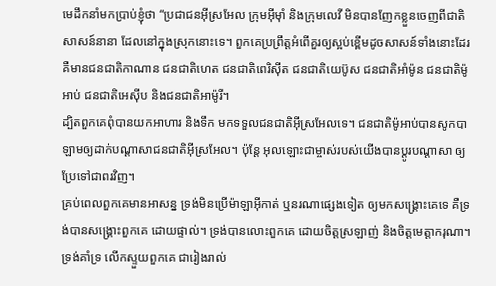មេដឹកនាំមកប្រាប់ខ្ញុំថា “ប្រជាជនអ៊ីស្រអែល ក្រុមអ៊ីមុាំ និងក្រុមលេវី មិនបានញែកខ្លួនចេញពីជាតិសាសន៍នានា ដែលនៅក្នុងស្រុកនោះទេ។ ពួកគេប្រព្រឹត្តអំពើគួរឲ្យស្អប់ខ្ពើមដូចសាសន៍ទាំងនោះដែរ គឺមានជនជាតិកាណាន ជនជាតិហេត ជនជាតិពេរិស៊ីត ជនជាតិយេប៊ូស ជនជាតិអាំម៉ូន ជនជាតិម៉ូអាប់ ជនជាតិអេស៊ីប និងជនជាតិអាម៉ូរី។
ដ្បិតពួកគេពុំបានយកអាហារ និងទឹក មកទទួលជនជាតិអ៊ីស្រអែលទេ។ ជនជាតិម៉ូអាប់បានសូកបាឡាមឲ្យដាក់បណ្ដាសាជនជាតិអ៊ីស្រអែល។ ប៉ុន្តែ អុលឡោះជាម្ចាស់របស់យើងបានប្ដូរបណ្ដាសា ឲ្យប្រែទៅជាពរវិញ។
គ្រប់ពេលពួកគេមានអាសន្ន ទ្រង់មិនប្រើម៉ាឡាអ៊ីកាត់ ឬនរណាផ្សេងទៀត ឲ្យមកសង្គ្រោះគេទេ គឺទ្រង់បានសង្គ្រោះពួកគេ ដោយផ្ទាល់។ ទ្រង់បានលោះពួកគេ ដោយចិត្តស្រឡាញ់ និងចិត្តមេត្តាករុណា។ ទ្រង់គាំទ្រ លើកស្ទួយពួកគេ ជារៀងរាល់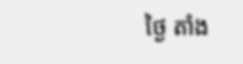ថ្ងៃ តាំង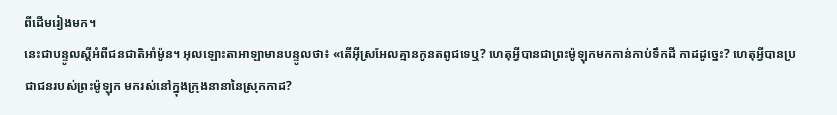ពីដើមរៀងមក។
នេះជាបន្ទូលស្ដីអំពីជនជាតិអាំម៉ូន។ អុលឡោះតាអាឡាមានបន្ទូលថា៖ «តើអ៊ីស្រអែលគ្មានកូនតពូជទេឬ? ហេតុអ្វីបានជាព្រះម៉ូឡុកមកកាន់កាប់ទឹកដី កាដដូច្នេះ? ហេតុអ្វីបានប្រជាជនរបស់ព្រះម៉ូឡុក មករស់នៅក្នុងក្រុងនានានៃស្រុកកាដ?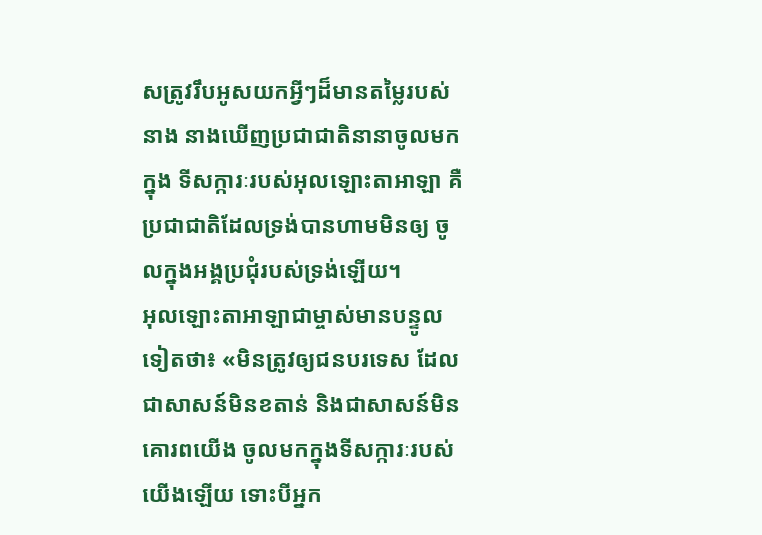សត្រូវរឹបអូសយកអ្វីៗដ៏មានតម្លៃរបស់នាង នាងឃើញប្រជាជាតិនានាចូលមកក្នុង ទីសក្ការៈរបស់អុលឡោះតាអាឡា គឺប្រជាជាតិដែលទ្រង់បានហាមមិនឲ្យ ចូលក្នុងអង្គប្រជុំរបស់ទ្រង់ឡើយ។
អុលឡោះតាអាឡាជាម្ចាស់មានបន្ទូលទៀតថា៖ «មិនត្រូវឲ្យជនបរទេស ដែលជាសាសន៍មិនខតាន់ និងជាសាសន៍មិនគោរពយើង ចូលមកក្នុងទីសក្ការៈរបស់យើងឡើយ ទោះបីអ្នក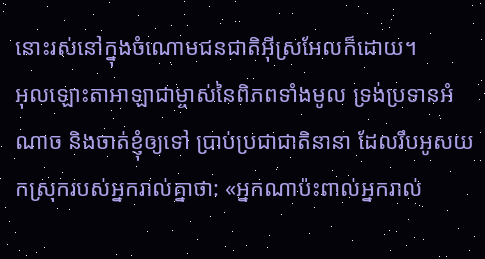នោះរស់នៅក្នុងចំណោមជនជាតិអ៊ីស្រអែលក៏ដោយ។
អុលឡោះតាអាឡាជាម្ចាស់នៃពិភពទាំងមូល ទ្រង់ប្រទានអំណាច និងចាត់ខ្ញុំឲ្យទៅ ប្រាប់ប្រជាជាតិនានា ដែលរឹបអូសយកស្រុករបស់អ្នករាល់គ្នាថា: «អ្នកណាប៉ះពាល់អ្នករាល់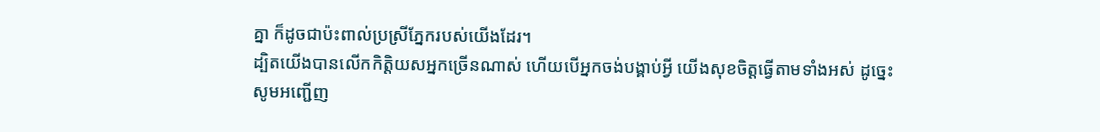គ្នា ក៏ដូចជាប៉ះពាល់ប្រស្រីភ្នែករបស់យើងដែរ។
ដ្បិតយើងបានលើកកិត្តិយសអ្នកច្រើនណាស់ ហើយបើអ្នកចង់បង្គាប់អ្វី យើងសុខចិត្តធ្វើតាមទាំងអស់ ដូច្នេះ សូមអញ្ជើញ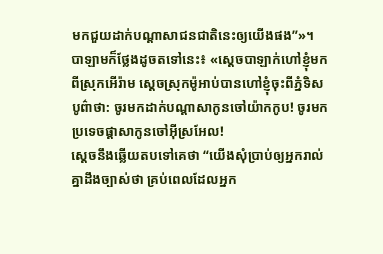មកជួយដាក់បណ្តាសាជនជាតិនេះឲ្យយើងផង”»។
បាឡាមក៏ថ្លែងដូចតទៅនេះ៖ «ស្តេចបាឡាក់ហៅខ្ញុំមកពីស្រុកអើរ៉ាម ស្តេចស្រុកម៉ូអាប់បានហៅខ្ញុំចុះពីភ្នំទិសបូព៌ាថា: ចូរមកដាក់បណ្តាសាកូនចៅយ៉ាកកូប! ចូរមកប្រទេចផ្តាសាកូនចៅអ៊ីស្រអែល!
ស្តេចនឹងឆ្លើយតបទៅគេថា “យើងសុំប្រាប់ឲ្យអ្នករាល់គ្នាដឹងច្បាស់ថា គ្រប់ពេលដែលអ្នក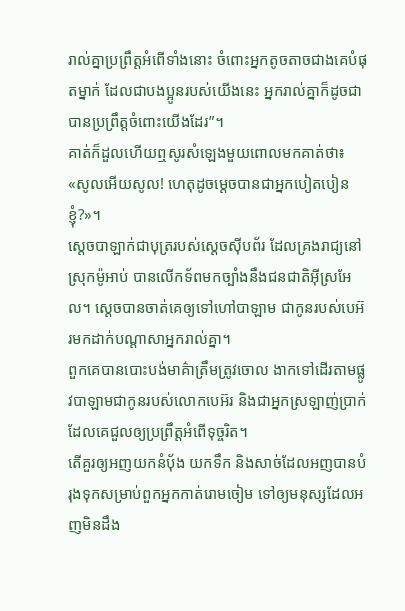រាល់គ្នាប្រព្រឹត្ដអំពើទាំងនោះ ចំពោះអ្នកតូចតាចជាងគេបំផុតម្នាក់ ដែលជាបងប្អូនរបស់យើងនេះ អ្នករាល់គ្នាក៏ដូចជាបានប្រព្រឹត្ដចំពោះយើងដែរ”។
គាត់ក៏ដួលហើយឮសូរសំឡេងមួយពោលមកគាត់ថា៖ «សូលអើយសូល! ហេតុដូចម្ដេចបានជាអ្នកបៀតបៀនខ្ញុំ?»។
ស្តេចបាឡាក់ជាបុត្ររបស់ស្តេចស៊ីបព័រ ដែលគ្រងរាជ្យនៅស្រុកម៉ូអាប់ បានលើកទ័ពមកច្បាំងនឹងជនជាតិអ៊ីស្រអែល។ ស្តេចបានចាត់គេឲ្យទៅហៅបាឡាម ជាកូនរបស់បេអ៊រមកដាក់បណ្តាសាអ្នករាល់គ្នា។
ពួកគេបានបោះបង់មាគ៌ាត្រឹមត្រូវចោល ងាកទៅដើរតាមផ្លូវបាឡាមជាកូនរបស់លោកបេអ៊រ និងជាអ្នកស្រឡាញ់ប្រាក់ដែលគេជួលឲ្យប្រព្រឹត្ដអំពើទុច្ចរិត។
តើគួរឲ្យអញយកនំបុ័ង យកទឹក និងសាច់ដែលអញបានបំរុងទុកសម្រាប់ពួកអ្នកកាត់រោមចៀម ទៅឲ្យមនុស្សដែលអញមិនដឹង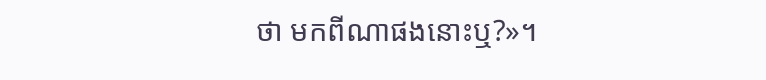ថា មកពីណាផងនោះឬ?»។